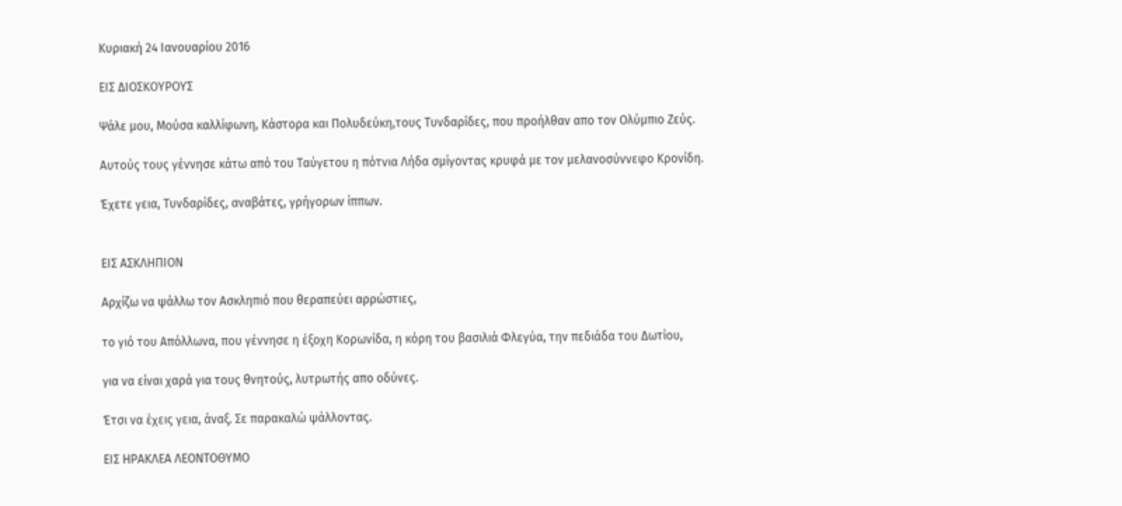Κυριακή 24 Ιανουαρίου 2016

ΕΙΣ ΔΙΟΣΚΟΥΡΟΥΣ

Ψάλε μου, Μούσα καλλίφωνη, Κάστορα και Πολυδεύκη,τους Τυνδαρίδες, που προήλθαν απο τον Ολύμπιο Ζεύς.

Αυτούς τους γέννησε κάτω από του Ταύγετου η πότνια Λήδα σμίγοντας κρυφά με τον μελανοσύννεφο Κρονίδη.

Έχετε γεια, Τυνδαρίδες, αναβάτες, γρήγορων ίππων.


ΕΙΣ ΑΣΚΛΗΠΙΟΝ

Αρχίζω να ψάλλω τον Ασκληπιό που θεραπεύει αρρώστιες,

το γιό του Απόλλωνα, που γέννησε η έξοχη Κορωνίδα, η κόρη του βασιλιά Φλεγύα, την πεδιάδα του Δωτίου,

για να είναι χαρά για τους θνητούς, λυτρωτής απο οδύνες.

Έτσι να έχεις γεια, άναξ. Σε παρακαλώ ψάλλοντας.

ΕΙΣ ΗΡΑΚΛΕΑ ΛΕΟΝΤΟΘΥΜΟ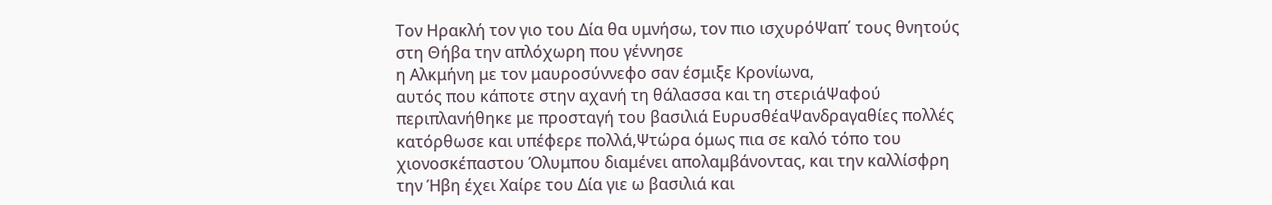Τον Ηρακλή τον γιο του Δία θα υμνήσω, τον πιο ισχυρόΨαπ΄ τους θνητούς στη Θήβα την απλόχωρη που γέννησε
η Αλκμήνη με τον μαυροσύννεφο σαν έσμιξε Κρονίωνα,
αυτός που κάποτε στην αχανή τη θάλασσα και τη στεριάΨαφού περιπλανήθηκε με προσταγή του βασιλιά ΕυρυσθέαΨανδραγαθίες πολλές κατόρθωσε και υπέφερε πολλά,Ψτώρα όμως πια σε καλό τόπο του χιονοσκέπαστου Όλυμπου διαμένει απολαμβάνοντας, και την καλλίσφρη την Ήβη έχει Χαίρε του Δία γιε ω βασιλιά και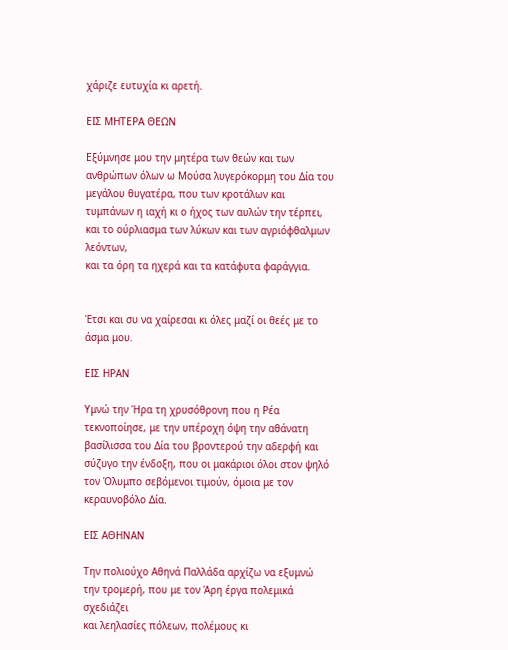χάριζε ευτυχία κι αρετή.

ΕΙΣ ΜΗΤΕΡΑ ΘΕΩΝ

Εξύμνησε μου την μητέρα των θεών και των ανθρώπων όλων ω Μούσα λυγερόκορμη του Δία του μεγάλου θυγατέρα, που των κροτάλων και τυμπάνων η ιαχή κι ο ήχος των αυλών την τέρπει, και το ούρλιασμα των λύκων και των αγριόφθαλμων λεόντων,
και τα όρη τα ηχερά και τα κατάφυτα φαράγγια.


Έτσι και συ να χαίρεσαι κι όλες μαζί οι θεές με το άσμα μου.

ΕΙΣ ΗΡΑΝ

Υμνώ την Ήρα τη χρυσόθρονη που η Ρέα τεκνοποίησε, με την υπέροχη όψη την αθάνατη βασίλισσα του Δία του βροντερού την αδερφή και σύζυγο την ένδοξη, που οι μακάριοι όλοι στον ψηλό τον Όλυμπο σεβόμενοι τιμούν, όμοια με τον κεραυνοβόλο Δία.

ΕΙΣ ΑΘΗΝΑΝ

Την πολιούχο Αθηνά Παλλάδα αρχίζω να εξυμνώ την τρομερή, που με τον Άρη έργα πολεμικά σχεδιάζει
και λεηλασίες πόλεων, πολέμους κι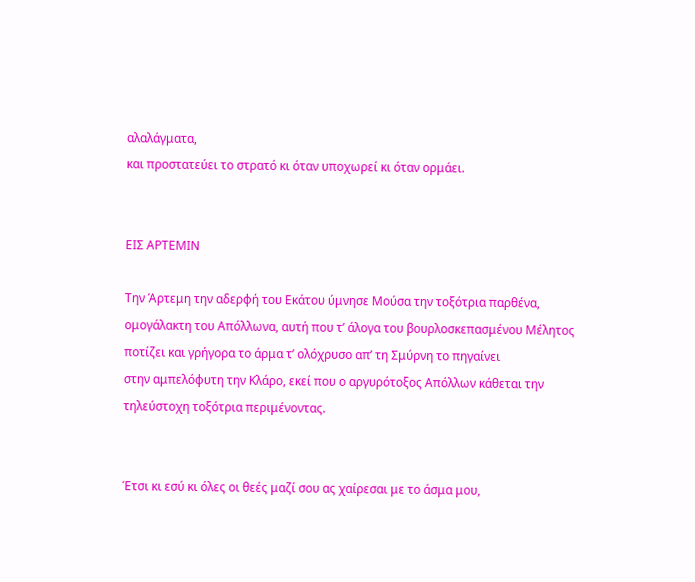αλαλάγματα,
και προστατεύει το στρατό κι όταν υποχωρεί κι όταν ορμάει.


ΕΙΣ ΑΡΤΕΜΙΝ

Την Άρτεμη την αδερφή του Εκάτου ύμνησε Μούσα την τοξότρια παρθένα, ομογάλακτη του Απόλλωνα, αυτή που τ’ άλογα του βουρλοσκεπασμένου Μέλητος ποτίζει και γρήγορα το άρμα τ’ ολόχρυσο απ’ τη Σμύρνη το πηγαίνει
στην αμπελόφυτη την Κλάρο, εκεί που ο αργυρότοξος Απόλλων κάθεται την τηλεύστοχη τοξότρια περιμένοντας.


Έτσι κι εσύ κι όλες οι θεές μαζί σου ας χαίρεσαι με το άσμα μου,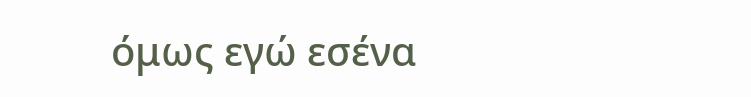όμως εγώ εσένα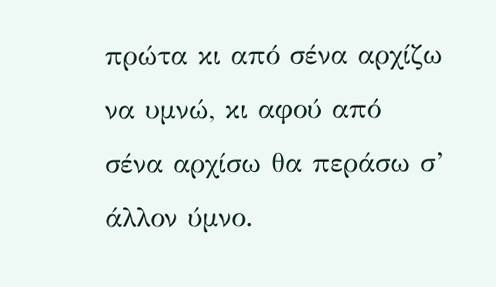πρώτα κι από σένα αρχίζω να υμνώ, κι αφού από σένα αρχίσω θα περάσω σ’ άλλον ύμνο.